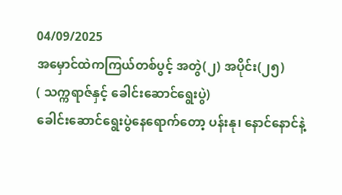04/09/2025
အမှောင်ထဲကကြယ်တစ်ပွင့် အတွဲ(၂) အပိုင်း(၂၅)
( သက္ကရာဇ်နှင့် ခေါင်းဆောင်ရွေးပွဲ)
ခေါင်းဆောင်ရွေးပွဲနေရောက်တော့ ပန်းနု၊ နောင်နောင်နဲ့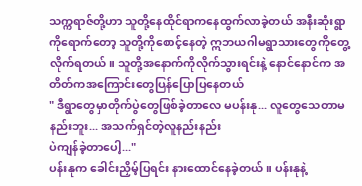သက္ကရာဇ်တို့ဟာ သူတို့နေထိုင်ရာကနေထွက်လာခဲ့တယ် အနီးဆုံးရွာကိုရောက်တော့ သူတို့ကိုစောင့်နေတဲ့ ဣဘယဂါမရွာသားတွေကိုတွေ့လိုက်ရတယ်။ သူတို့အနောက်ကိုလိုက်သွားရင်းနဲ့ နောင်နောင်က အတိတ်ကအကြောင်းတွေပြန်ပြောပြနေတယ်
" ဒီရွာတွေမှာတိုက်ပွဲတွေဖြစ်ခဲ့တာလေ မပန်းနု... လူတွေသေတာမနည်းဘူး... အသက်ရှင်တဲ့လူနည်းနည်း
ပဲကျန်ခဲ့တာပေါ့..."
ပန်းနုက ခေါင်းညှိမ့်ပြရင်း နားထောင်နေခဲ့တယ်။ ပန်းနုနဲ့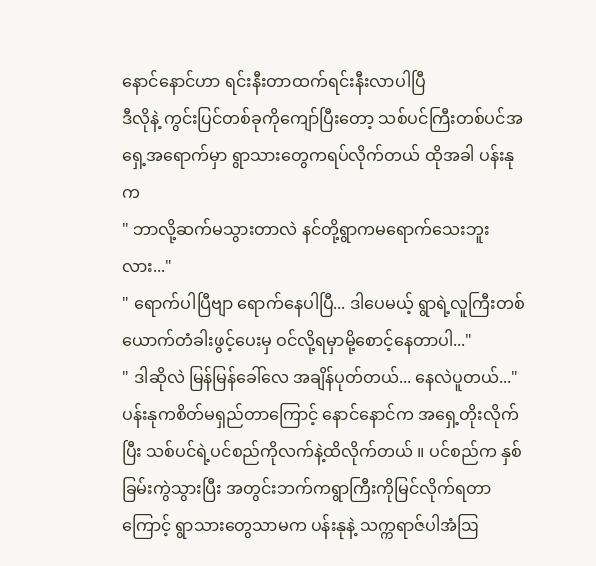နောင်နောင်ဟာ ရင်းနီးတာထက်ရင်းနီးလာပါပြီ
ဒီလိုနဲ့ ကွင်းပြင်တစ်ခုကိုကျော်ပြီးတော့ သစ်ပင်ကြီးတစ်ပင်အရှေ့အရောက်မှာ ရွာသားတွေကရပ်လိုက်တယ် ထိုအခါ ပန်းနုက
" ဘာလို့ဆက်မသွားတာလဲ နင်တို့ရွာကမရောက်သေးဘူးလား..."
" ရောက်ပါပြီဗျာ ရောက်နေပါပြီ... ဒါပေမယ့် ရွာရဲ့လူကြီးတစ်ယောက်တံခါးဖွင့်ပေးမှ ဝင်လို့ရမှာမို့စောင့်နေတာပါ..."
" ဒါဆိုလဲ မြန်မြန်ခေါ်လေ အချိန်ပုတ်တယ်... နေလဲပူတယ်..."
ပန်းနုကစိတ်မရှည်တာကြောင့် နောင်နောင်က အရှေ့တိုးလိုက်ပြီး သစ်ပင်ရဲ့ပင်စည်ကိုလက်နဲ့ထိလိုက်တယ် ။ ပင်စည်က နှစ်ခြမ်းကွဲသွားပြီး အတွင်းဘက်ကရွာကြီးကိုမြင်လိုက်ရတာကြောင့် ရွာသားတွေသာမက ပန်းနုနဲ့ သက္ကရာဇ်ပါအံဩ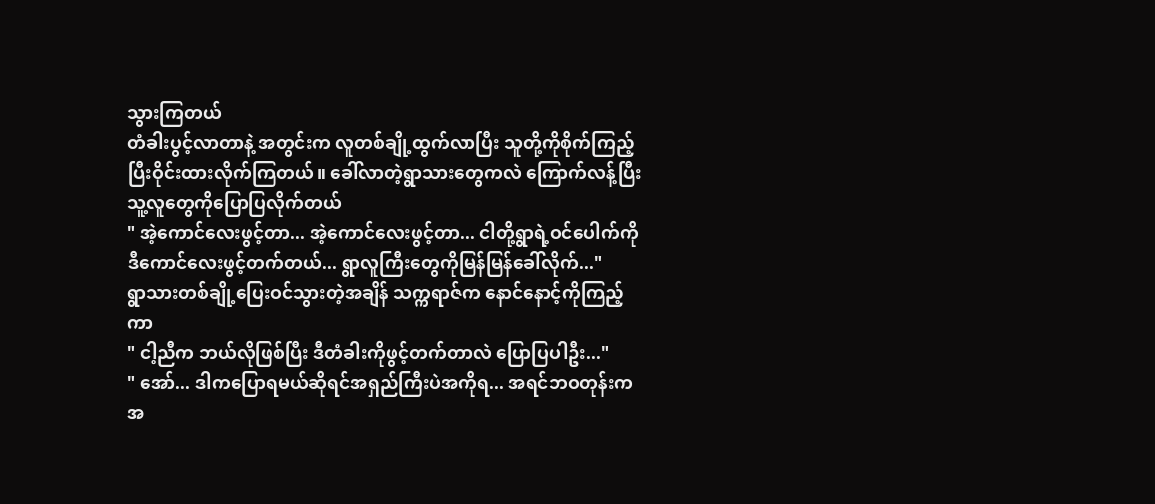သွားကြတယ်
တံခါးပွင့်လာတာနဲ့ အတွင်းက လူတစ်ချို့ထွက်လာပြီး သူတို့ကိုစိုက်ကြည့်ပြီးဝိုင်းထားလိုက်ကြတယ်။ ခေါ်လာတဲ့ရွာသားတွေကလဲ ကြောက်လန့်ပြီး သူ့လူတွေကိုပြောပြလိုက်တယ်
" အဲ့ကောင်လေးဖွင့်တာ... အဲ့ကောင်လေးဖွင့်တာ... ငါတို့ရွာရဲ့ဝင်ပေါက်ကိုဒီကောင်လေးဖွင့်တက်တယ်... ရွာလူကြီးတွေကိုမြန်မြန်ခေါ်လိုက်..."
ရွာသားတစ်ချို့ပြေးဝင်သွားတဲ့အချိန် သက္ကရာဇ်က နောင်နောင့်ကိုကြည့်ကာ
" ငါ့ညီက ဘယ်လိုဖြစ်ပြီး ဒီတံခါးကိုဖွင့်တက်တာလဲ ပြောပြပါဦး..."
" အော်... ဒါကပြောရမယ်ဆိုရင်အရှည်ကြီးပဲအကိုရ... အရင်ဘဝတုန်းကအ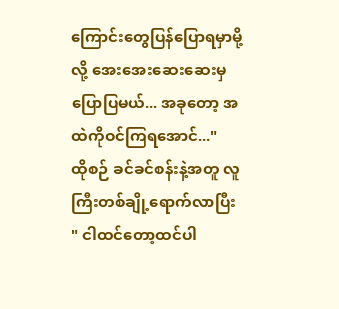ကြောင်းတွေပြန်ပြောရမှာမို့လို့ အေးအေးဆေးဆေးမှပြောပြမယ်... အခုတော့ အထဲကိုဝင်ကြရအောင်..."
ထိုစဉ် ခင်ခင်စန်းနဲ့အတူ လူကြီးတစ်ချို့ရောက်လာပြီး
" ငါထင်တော့ထင်ပါ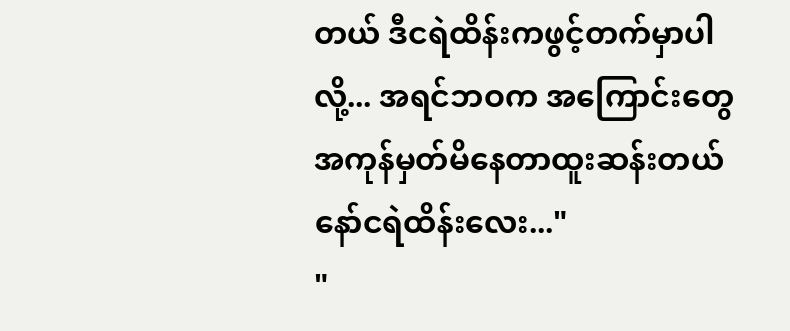တယ် ဒီငရဲထိန်းကဖွင့်တက်မှာပါလို့... အရင်ဘဝက အကြောင်းတွေအကုန်မှတ်မိနေတာထူးဆန်းတယ်နော်ငရဲထိန်းလေး..."
"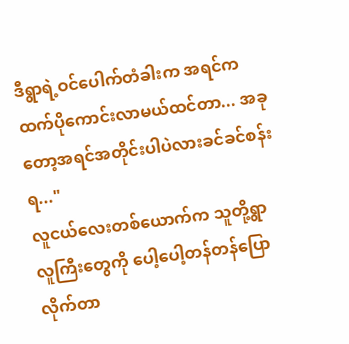ဒီရွာရဲ့ဝင်ပေါက်တံခါးက အရင်ကထက်ပိုကောင်းလာမယ်ထင်တာ... အခုတော့အရင်အတိုင်းပါပဲလားခင်ခင်စန်းရ..."
လူငယ်လေးတစ်ယောက်က သူတို့ရွာလူကြီးတွေကို ပေါ့ပေါ့တန်တန်ပြောလိုက်တာ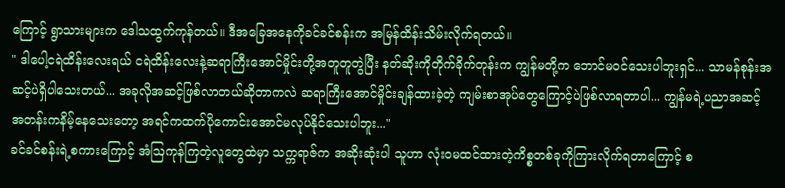ကြောင့် ရွာသားများက ဒေါသထွက်ကုန်တယ်။ ဒီအခြေအနေကိုခင်ခင်စန်းက အမြန်ထိန်းသိမ်းလိုက်ရတယ်။
" ဒါပေါ့ငရဲထိန်းလေးရယ် ငရဲထိန်းလေးနဲ့ဆရာကြီးအောင်မှိုင်းတို့အတူတူတွဲပြီး နတ်ဆိုးကိုတိုက်ခိုက်တုန်းက ကျွန်မတို့က ဘောင်မဝင်သေးပါဘူးရှင်... သာမန်စုန်းအဆင့်ပဲရှိပါသေးတယ်... အခုလိုအဆင့်ဖြစ်လာတယ်ဆိုတာကလဲ ဆရာကြီးအောင်မှိုင်းချန်ထားခဲ့တဲ့ ကျမ်းစာအုပ်တွေကြောင့်ပဲဖြစ်လာရတာပါ... ကျွန်မရဲ့ပညာအဆင့်အတန်းကနိမ့်နေသေးတော့ အရင်ကထက်ပိုကောင်းအောင်မလုပ်နိုင်သေးပါဘူး..."
ခင်ခင်စန်းရဲ့စကားကြောင့် အံဩကုန်ကြတဲ့လူတွေထဲမှာ သက္ကရာဇ်က အဆိုးဆုံးပါ သူဟာ လုံးဝမထင်ထားတဲ့ကိစ္စတစ်ခုကိုကြားလိုက်ရတာကြောင့် စ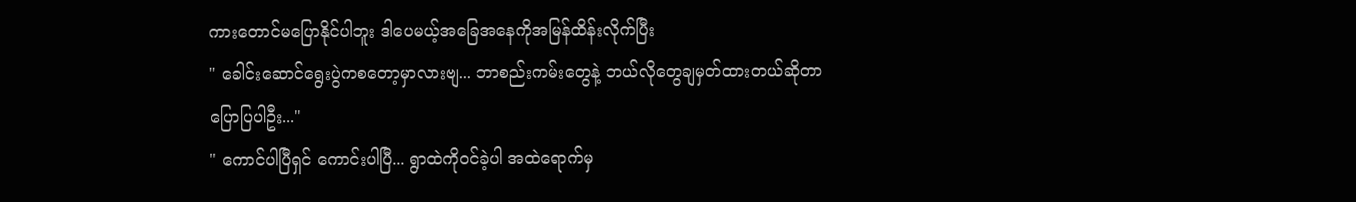ကားတောင်မပြောနိုင်ပါဘူး ဒါပေမယ့်အခြေအနေကိုအမြန်ထိန်းလိုက်ပြီး
" ခေါင်းဆောင်ရွေးပွဲကစတော့မှာလားဗျ... ဘာစည်းကမ်းတွေနဲ့ ဘယ်လိုတွေချမှတ်ထားတယ်ဆိုတာပြောပြပါဦး..."
" ကောင်ပါပြီရှင် ကောင်းပါပြီ... ရွာထဲကိုဝင်ခဲ့ပါ အထဲရောက်မှ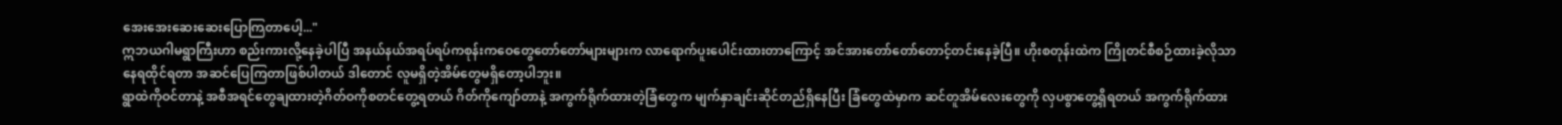အေးအေးဆေးဆေးပြောကြတာပေါ့..."
ဣဘယဂါမရွာကြီးဟာ စည်းကားလို့နေခဲ့ပါပြီ အနယ်နယ်အရပ်ရပ်ကစုန်းကဝေတွေတော်တော်များများက လာရောက်ပူးပေါင်းထားတာကြောင့် အင်အားတော်တော်တောင့်တင်းနေခဲ့ပြီ။ ဟိုးစတုန်းထဲက ကြိုတင်စီစဉ်ထားခဲ့လိုသာ နေရထိုင်ရတာ အဆင်ပြေကြတာဖြစ်ပါတယ် ဒါတောင် လူမရှိတဲ့အိမ်တွေမရှိတော့ပါဘူး။
ရွာထဲကိုဝင်တာနဲ့ အစီအရင်တွေချထားတဲ့ဂိတ်ဝကိုစတင်တွေ့ရတယ် ဂိတ်ကိုကျော်တာနဲ့ အကွက်ရိုက်ထားတဲ့ခြံတွေက မျက်နှာချင်းဆိုင်တည်ရှိနေပြီး ခြံတွေထဲမှာက ဆင်တူအိမ်လေးတွေကို လှပစွာတွေ့ရှိရတယ် အကွက်ရိုက်ထား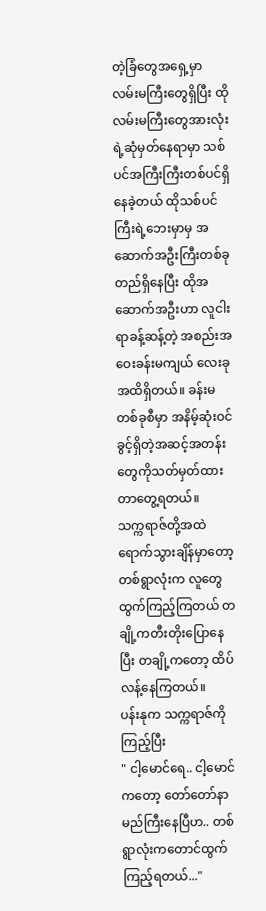တဲ့ခြံတွေအရှေ့မှာ လမ်းမကြီးတွေရှိပြီး ထိုလမ်းမကြီးတွေအားလုံးရဲ့ဆုံမှတ်နေရာမှာ သစ်ပင်အကြီးကြီးတစ်ပင်ရှိနေခဲ့တယ် ထိုသစ်ပင်ကြီးရဲ့ဘေးမှာမှ အဆောက်အဦးကြီးတစ်ခုတည်ရှိနေပြီး ထိုအဆောက်အဦးဟာ လူငါးရာခန့်ဆန့်တဲ့ အစည်းအဝေးခန်းမကျယ် လေးခုအထိရှိတယ်။ ခန်းမတစ်ခုစီမှာ အနိမ့်ဆုံးဝင်ခွင့်ရှိတဲ့အဆင့်အတန်းတွေကိုသတ်မှတ်ထားတာတွေ့ရတယ်။
သက္ကရာဇ်တို့အထဲရောက်သွားချိန်မှာတော့ တစ်ရွာလုံးက လူတွေထွက်ကြည့်ကြတယ် တချို့ကတီးတိုးပြောနေပြီး တချို့ကတော့ ထိပ်လန့်နေကြတယ်။
ပန်းနုက သက္ကရာဇ်ကိုကြည့်ပြီး
" ငါ့မောင်ရေ.. ငါ့မောင်ကတော့ တော်တော်နာမည်ကြီးနေပြီဟ.. တစ်ရွာလုံးကတောင်ထွက်ကြည့်ရတယ်..."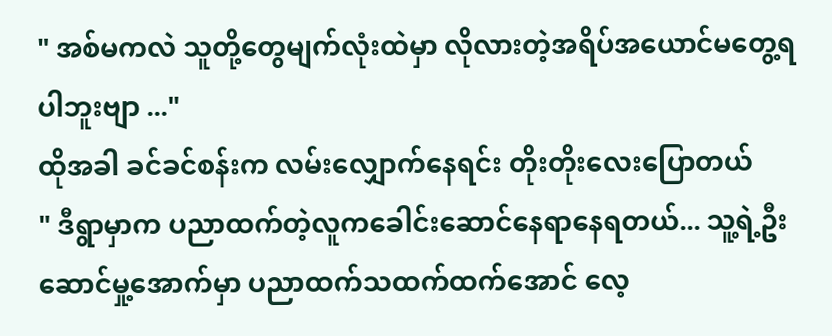" အစ်မကလဲ သူတို့တွေမျက်လုံးထဲမှာ လိုလားတဲ့အရိပ်အယောင်မတွေ့ရပါဘူးဗျာ ..."
ထိုအခါ ခင်ခင်စန်းက လမ်းလျှောက်နေရင်း တိုးတိုးလေးပြောတယ်
" ဒီရွာမှာက ပညာထက်တဲ့လူကခေါင်းဆောင်နေရာနေရတယ်... သူ့ရဲ့ဦးဆောင်မှု့အောက်မှာ ပညာထက်သထက်ထက်အောင် လေ့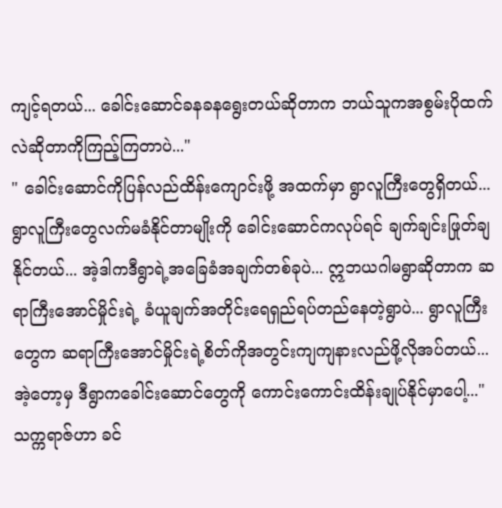ကျင့်ရတယ်... ခေါင်းဆောင်ခနခနရွေးတယ်ဆိုတာက ဘယ်သူကအစွမ်းပိုထက်လဲဆိုတာကိုကြည့်ကြတာပဲ..."
" ခေါင်းဆောင်ကိုပြန်လည်ထိန်းကျောင်းဖို့ အထက်မှာ ရွာလူကြီးတွေရှိတယ်... ရွာလူကြီးတွေလက်မခံနိုင်တာမျိုးကို ခေါင်းဆောင်ကလုပ်ရင် ချက်ချင်းဖြုတ်ချနိုင်တယ်... အဲ့ဒါကဒီရွာရဲ့အခြေခံအချက်တစ်ခုပဲ... ဣဘယဂါမရွာဆိုတာက ဆရာကြီးအောင်မှိုင်းရဲ့ ခံယူချက်အတိုင်းရေရှည်ရပ်တည်နေတဲ့ရွာပဲ... ရွာလူကြီးတွေက ဆရာကြီးအောင်မှိုင်းရဲ့စိတ်ကိုအတွင်းကျကျနားလည်ဖို့လိုအပ်တယ်... အဲ့တော့မှ ဒီရွာကခေါင်းဆောင်တွေကို ကောင်းကောင်းထိန်းချုပ်နိုင်မှာပေါ့..."
သက္ကရာဇ်ဟာ ခင်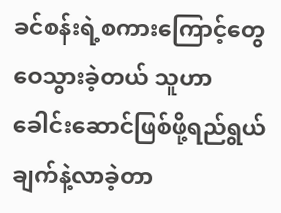ခင်စန်းရဲ့စကားကြောင့်တွေဝေသွားခဲ့တယ် သူဟာ ခေါင်းဆောင်ဖြစ်ဖို့ရည်ရွယ်ချက်နဲ့လာခဲ့တာ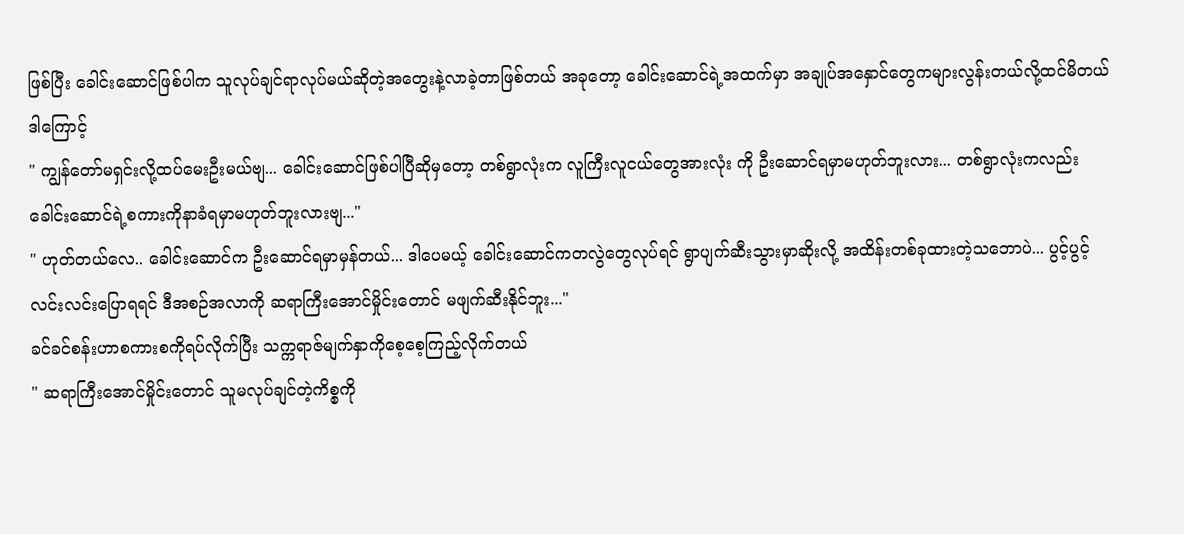ဖြစ်ပြီး ခေါင်းဆောင်ဖြစ်ပါက သူလုပ်ချင်ရာလုပ်မယ်ဆိုတဲ့အတွေးနဲ့လာခဲ့တာဖြစ်တယ် အခုတော့ ခေါင်းဆောင်ရဲ့အထက်မှာ အချုပ်အနှောင်တွေကများလွန်းတယ်လို့ထင်မိတယ် ဒါကြောင့်
" ကျွန်တော်မရှင်းလို့ထပ်မေးဦးမယ်ဗျ... ခေါင်းဆောင်ဖြစ်ပါပြီဆိုမှတော့ တစ်ရွာလုံးက လူကြီးလူငယ်တွေအားလုံး ကို ဦးဆောင်ရမှာမဟုတ်ဘူးလား... တစ်ရွာလုံးကလည်း ခေါင်းဆောင်ရဲ့စကားကိုနာခံရမှာမဟုတ်ဘူးလားဗျ..."
" ဟုတ်တယ်လေ.. ခေါင်းဆောင်က ဦးဆောင်ရမှာမှန်တယ်... ဒါပေမယ့် ခေါင်းဆောင်ကတလွဲတွေလုပ်ရင် ရွာပျက်ဆီးသွားမှာဆိုးလို့ အထိန်းတစ်ခုထားတဲ့သဘောပဲ... ပွင့်ပွင့်လင်းလင်းပြောရရင် ဒီအစဉ်အလာကို ဆရာကြီးအောင်မှိုင်းတောင် မဖျက်ဆီးနိုင်ဘူး..."
ခင်ခင်စန်းဟာစကားစကိုရပ်လိုက်ပြီး သက္ကရာဇ်မျက်နှာကိုစေ့စေ့ကြည့်လိုက်တယ်
" ဆရာကြီးအောင်မှိုင်းတောင် သူမလုပ်ချင်တဲ့ကိစ္စကို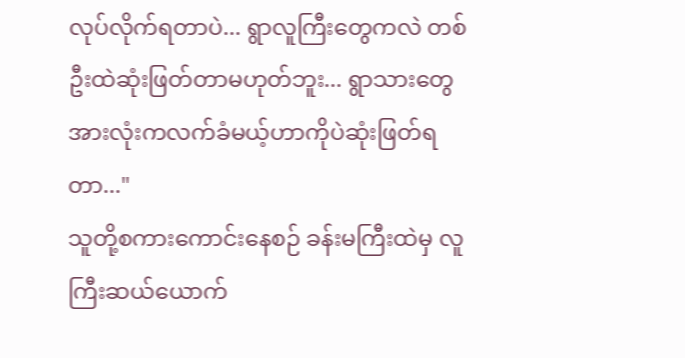လုပ်လိုက်ရတာပဲ... ရွာလူကြီးတွေကလဲ တစ်ဦးထဲဆုံးဖြတ်တာမဟုတ်ဘူး... ရွာသားတွေအားလုံးကလက်ခံမယ့်ဟာကိုပဲဆုံးဖြတ်ရတာ..."
သူတို့စကားကောင်းနေစဉ် ခန်းမကြီးထဲမှ လူကြီးဆယ်ယောက်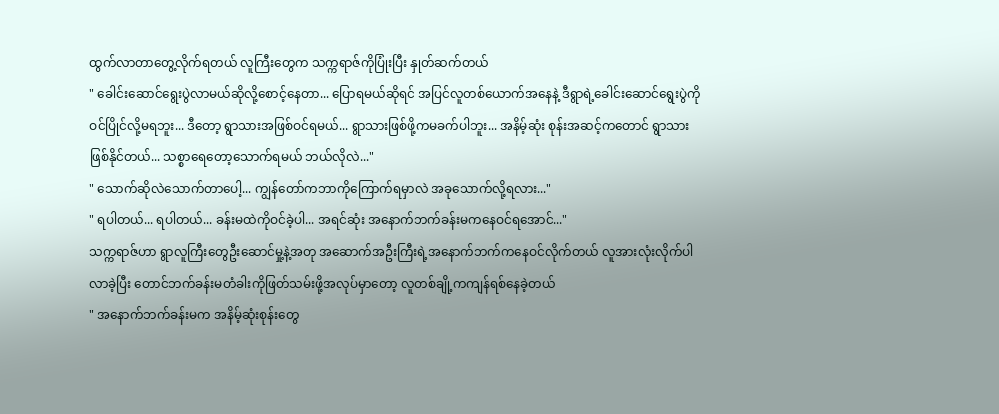ထွက်လာတာတွေ့လိုက်ရတယ် လူကြီးတွေက သက္ကရာဇ်ကိုပြုံးပြီး နှုတ်ဆက်တယ်
" ခေါင်းဆောင်ရွေးပွဲလာမယ်ဆိုလို့စောင့်နေတာ... ပြောရမယ်ဆိုရင် အပြင်လူတစ်ယောက်အနေနဲ့ ဒီရွာရဲ့ခေါင်းဆောင်ရွေးပွဲကို ဝင်ပြိုင်လို့မရဘူး... ဒီတော့ ရွာသားအဖြစ်ဝင်ရမယ်... ရွာသားဖြစ်ဖို့ကမခက်ပါဘူး... အနိမ့်ဆုံး စုန်းအဆင့်ကတောင် ရွာသားဖြစ်နိုင်တယ်... သစ္စာရေတော့သောက်ရမယ် ဘယ်လိုလဲ..."
" သောက်ဆိုလဲသောက်တာပေါ့... ကျွန်တော်ကဘာကိုကြောက်ရမှာလဲ အခုသောက်လို့ရလား..."
" ရပါတယ်... ရပါတယ်... ခန်းမထဲကိုဝင်ခဲ့ပါ... အရင်ဆုံး အနောက်ဘက်ခန်းမကနေဝင်ရအောင်..."
သက္ကရာဇ်ဟာ ရွာလူကြီးတွေဦးဆောင်မှု့နဲ့အတု အဆောက်အဦးကြီးရဲ့အနောက်ဘက်ကနေဝင်လိုက်တယ် လူအားလုံးလိုက်ပါလာခဲ့ပြီး တောင်ဘက်ခန်းမတံခါးကိုဖြတ်သမ်းဖို့အလုပ်မှာတော့ လူတစ်ချို့ကကျန်ရစ်နေခဲ့တယ်
" အနောက်ဘက်ခန်းမက အနိမ့်ဆုံးစုန်းတွေ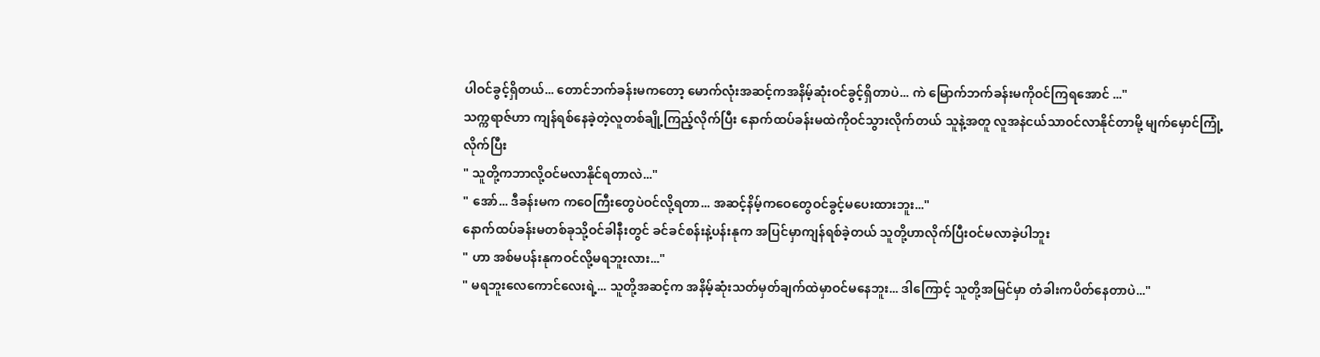ပါဝင်ခွင့်ရှိတယ်... တောင်ဘက်ခန်းမကတော့ မောက်လုံးအဆင့်ကအနိမ့်ဆုံးဝင်ခွင့်ရှိတာပဲ... ကဲ မြောက်ဘက်ခန်းမကိုဝင်ကြရအောင် ..."
သက္ကရာဇ်ဟာ ကျန်ရစ်နေခဲ့တဲ့လူတစ်ချို့ကြည့်လိုက်ပြီး နောက်ထပ်ခန်းမထဲကိုဝင်သွားလိုက်တယ် သူနဲ့အတူ လူအနဲငယ်သာဝင်လာနိုင်တာမို့ မျက်မှောင်ကြုံ့လိုက်ပြီး
" သူတို့ကဘာလို့ဝင်မလာနိုင်ရတာလဲ..."
" အော်... ဒီခန်းမက ကဝေကြီးတွေပဲဝင်လို့ရတာ... အဆင့်နိမ့်ကဝေတွေဝင်ခွင့်မပေးထားဘူး..."
နောက်ထပ်ခန်းမတစ်ခုသို့ဝင်ခါနီးတွင် ခင်ခင်စန်းနဲ့ပန်းနုက အပြင်မှာကျန်ရစ်ခဲ့တယ် သူတို့ဟာလိုက်ပြီးဝင်မလာခဲ့ပါဘူး
" ဟာ အစ်မပန်းနုကဝင်လို့မရဘူးလား..."
" မရဘူးလေကောင်လေးရဲ့... သူတို့အဆင့်က အနိမ့်ဆုံးသတ်မှတ်ချက်ထဲမှာဝင်မနေဘူး... ဒါကြောင့် သူတို့အမြင်မှာ တံခါးကပိတ်နေတာပဲ..."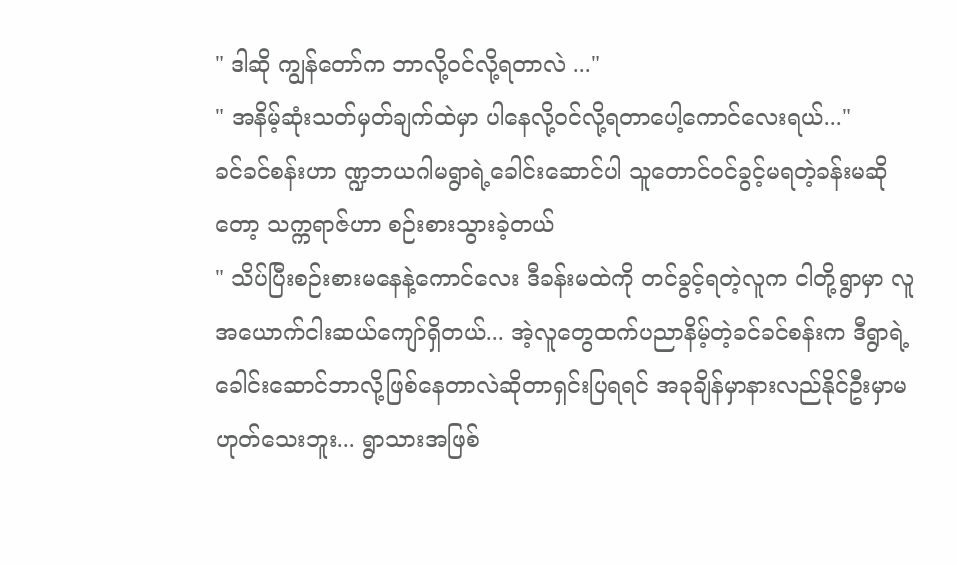" ဒါဆို ကျွန်တော်က ဘာလို့ဝင်လို့ရတာလဲ ..."
" အနိမ့်ဆုံးသတ်မှတ်ချက်ထဲမှာ ပါနေလို့ဝင်လို့ရတာပေါ့ကောင်လေးရယ်..."
ခင်ခင်စန်းဟာ ဏ္ဍဘယဂါမရွာရဲ့ခေါင်းဆောင်ပါ သူတောင်ဝင်ခွင့်မရတဲ့ခန်းမဆိုတော့ သက္ကရာဇ်ဟာ စဉ်းစားသွားခဲ့တယ်
" သိပ်ပြီးစဉ်းစားမနေနဲ့ကောင်လေး ဒီခန်းမထဲကို တင်ခွင့်ရတဲ့လူက ငါတို့ရွာမှာ လူအယောက်ငါးဆယ်ကျော်ရှိတယ်... အဲ့လူတွေထက်ပညာနိမ့်တဲ့ခင်ခင်စန်းက ဒီရွာရဲ့ခေါင်းဆောင်ဘာလို့ဖြစ်နေတာလဲဆိုတာရှင်းပြရရင် အခုချိန်မှာနားလည်နိုင်ဦးမှာမဟုတ်သေးဘူး... ရွာသားအဖြစ်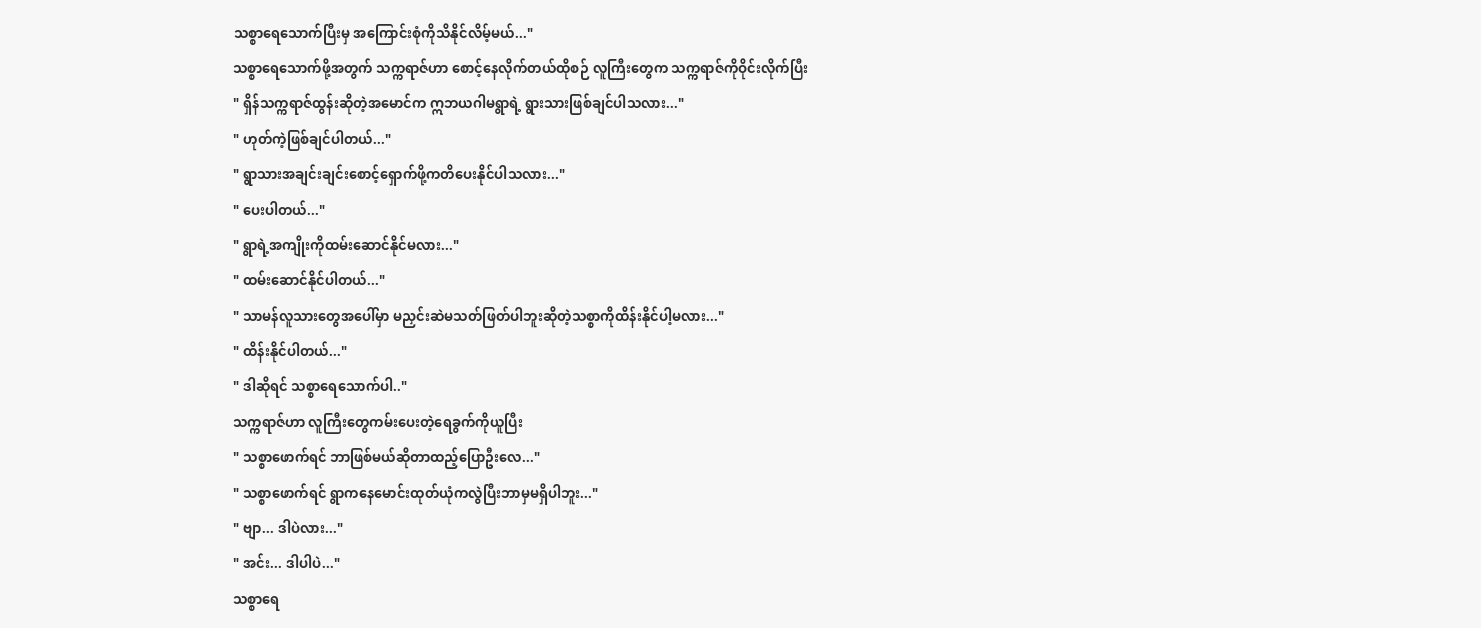သစ္စာရေသောက်ပြီးမှ အကြောင်းစုံကိုသိနိုင်လိမ့်မယ်..."
သစ္စာရေသောက်ဖို့အတွက် သက္ကရာဇ်ဟာ စောင့်နေလိုက်တယ်ထိုစဉ် လူကြီးတွေက သက္ကရာဇ်ကိုဝိုင်းလိုက်ပြီး
" ရှိန်သက္ကရာဇ်ထွန်းဆိုတဲ့အမောင်က ဣဘယဂါမရွာရဲ့ ရွားသားဖြစ်ချင်ပါသလား..."
" ဟုတ်ကဲ့ဖြစ်ချင်ပါတယ်..."
" ရွာသားအချင်းချင်းစောင့်ရှောက်ဖို့ကတိပေးနိုင်ပါသလား..."
" ပေးပါတယ်..."
" ရွာရဲ့အကျိုးကိုထမ်းဆောင်နိုင်မလား..."
" ထမ်းဆောင်နိုင်ပါတယ်..."
" သာမန်လူသားတွေအပေါ်မှာ မညှင်းဆဲမသတ်ဖြတ်ပါဘူးဆိုတဲ့သစ္စာကိုထိန်းနိုင်ပါ့မလား..."
" ထိန်းနိုင်ပါတယ်..."
" ဒါဆိုရင် သစ္စာရေသောက်ပါ.."
သက္ကရာဇ်ဟာ လူကြီးတွေကမ်းပေးတဲ့ရေခွက်ကိုယူပြီး
" သစ္စာဖောက်ရင် ဘာဖြစ်မယ်ဆိုတာထည့်ပြောဦးလေ..."
" သစ္စာဖောက်ရင် ရွာကနေမောင်းထုတ်ယုံကလွဲပြီးဘာမှမရှိပါဘူး..."
" ဗျာ... ဒါပဲလား..."
" အင်း... ဒါပါပဲ..."
သစ္စာရေ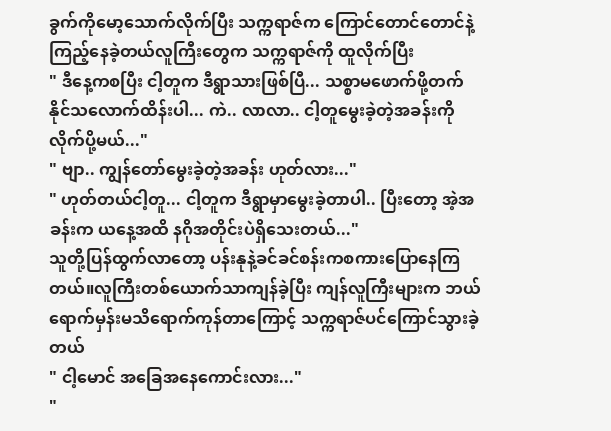ခွက်ကိုမော့သောက်လိုက်ပြီး သက္ကရာဇ်က ကြောင်တောင်တောင်နဲ့ကြည့်နေခဲ့တယ်လူကြီးတွေက သက္ကရာဇ်ကို ထူလိုက်ပြီး
" ဒီနေ့ကစပြီး ငါ့တူက ဒီရွာသားဖြစ်ပြီ... သစ္စာမဖောက်ဖို့တက်နိုင်သလောက်ထိန်းပါ... ကဲ.. လာလာ.. ငါ့တူမွေးခဲ့တဲ့အခန်းကို လိုက်ပို့မယ်..."
" ဗျာ.. ကျွန်တော်မွေးခဲ့တဲ့အခန်း ဟုတ်လား..."
" ဟုတ်တယ်ငါ့တူ... ငါ့တူက ဒီရွာမှာမွေးခဲ့တာပါ.. ပြီးတော့ အဲ့အခန်းက ယနေ့အထိ နဂိုအတိုင်းပဲရှိသေးတယ်..."
သူတို့ပြန်ထွက်လာတော့ ပန်းနုနဲ့ခင်ခင်စန်းကစကားပြောနေကြတယ်။လူကြီးတစ်ယောက်သာကျန်ခဲ့ပြီး ကျန်လူကြီးများက ဘယ်ရောက်မှန်းမသိရောက်ကုန်တာကြောင့် သက္ကရာဇ်ပင်ကြောင်သွားခဲ့တယ်
" ငါ့မောင် အခြေအနေကောင်းလား..."
"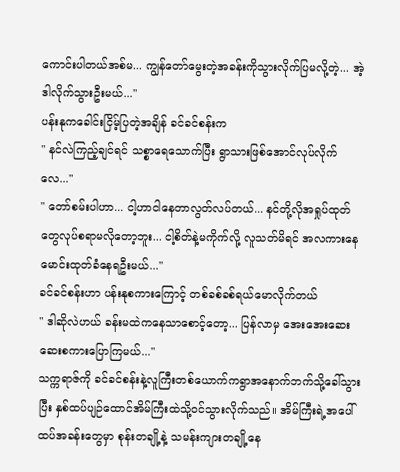ကောင်းပါတယ်အစ်မ... ကျွန်တော်မွေးတဲ့အခန်းကိုသွားလိုက်ပြမလို့တဲ့... အဲ့ဒါလိုက်သွားဦးမယ်..."
ပန်းနုကခေါင်းငြိမ့်ပြတဲ့အချိန် ခင်ခင်စန်းက
" နင်လဲကြည့်ချင်ရင် သစ္စာရေသောက်ပြီး ရွာသားဖြစ်အောင်လုပ်လိုက်လေ..."
" တော်စမ်းပါဟာ... ငါ့ဟာငါနေတာလွတ်လပ်တယ်... နင်တို့လိုအရှုပ်ထုတ်တွေလုပ်စရာမလိုတော့ဘူး... ငါ့စိတ်နဲ့မကိုက်လို့ လူသတ်မိရင် အလကားနေမောင်းထုတ်ခံနေရဦးမယ်..."
ခင်ခင်စန်းဟာ ပန်းနုစကားကြောင့် တစ်ခစ်ခစ်ရယ်မောလိုက်တယ်
" ဒါဆိုလဲဟယ် ခန်းမထဲကနေသာစောင့်တော့... ပြန်လာမှ အေးအေးဆေးဆေးစကားပြောကြမယ်..."
သက္ကရာဇ်ကို ခင်ခင်စန်းနဲ့လူကြီးတစ်ယောက်ကရွာအနောက်ဘက်သို့ခေါ်သွားပြီး နှစ်ထပ်ပျဉ်ထောင်အိမ်ကြီးထဲသို့ဝင်သွားလိုက်သည်။ အိမ်ကြီးရဲ့အပေါ်ထပ်အခန်းတွေမှာ စုန်းတချို့နဲ့ သမန်းကျားတချို့နေ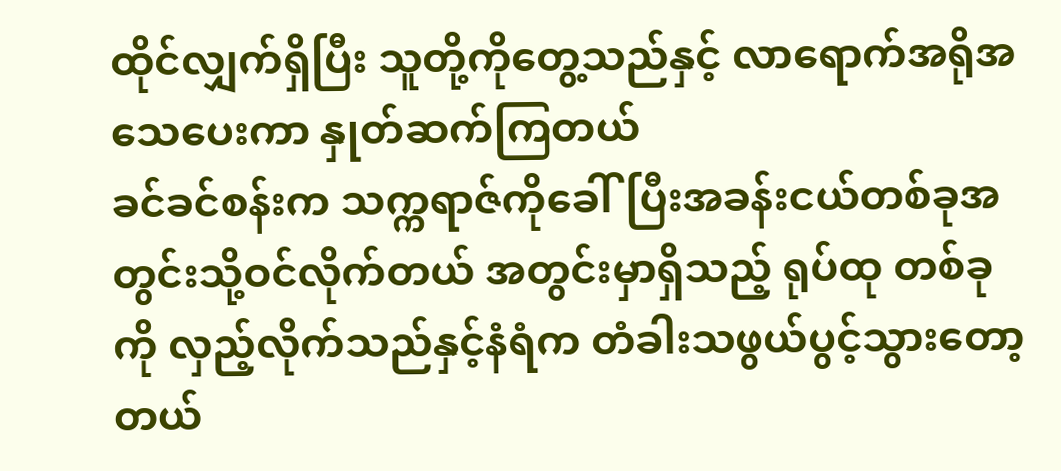ထိုင်လျှက်ရှိပြီး သူတို့ကိုတွေ့သည်နှင့် လာရောက်အရိုအသေပေးကာ နှုတ်ဆက်ကြတယ်
ခင်ခင်စန်းက သက္ကရာဇ်ကိုခေါ်ပြီးအခန်းငယ်တစ်ခုအတွင်းသို့ဝင်လိုက်တယ် အတွင်းမှာရှိသည့် ရုပ်ထု တစ်ခုကို လှည့်လိုက်သည်နှင့်နံရံက တံခါးသဖွယ်ပွင့်သွားတော့တယ်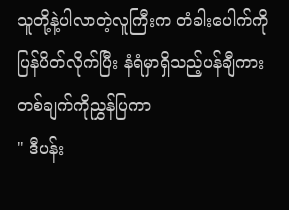သူတို့နဲ့ပါလာတဲ့လူကြီးက တံခါးပေါက်ကိုပြန်ပိတ်လိုက်ပြီး နံရံမှာရှိသည့်ပန်ချီကားတစ်ချက်ကိုညွှန်ပြကာ
" ဒီပန်း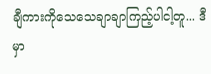ချီကားကိုသေသေချာချာကြည့်ပါငါ့တူ... ဒီမှာ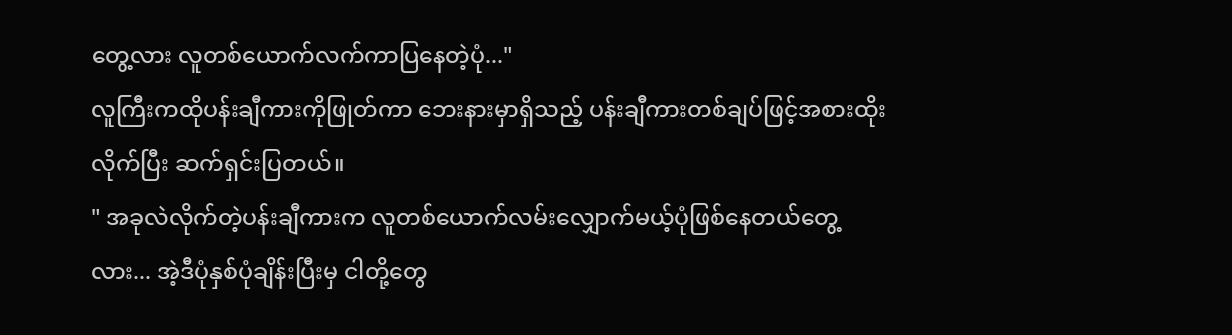တွေ့လား လူတစ်ယောက်လက်ကာပြနေတဲ့ပုံ..."
လူကြီးကထိုပန်းချီကားကိုဖြုတ်ကာ ဘေးနားမှာရှိသည့် ပန်းချီကားတစ်ချပ်ဖြင့်အစားထိုးလိုက်ပြီး ဆက်ရှင်းပြတယ်။
" အခုလဲလိုက်တဲ့ပန်းချီကားက လူတစ်ယောက်လမ်းလျှောက်မယ့်ပုံဖြစ်နေတယ်တွေ့လား... အဲ့ဒီပုံနှစ်ပုံချိန်းပြီးမှ ငါတို့တွေ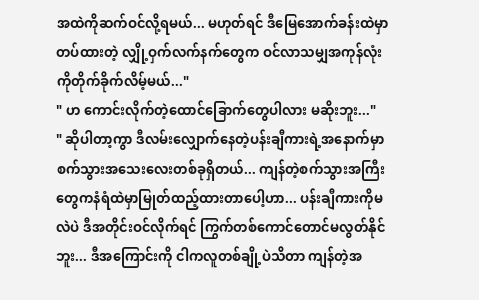အထဲကိုဆက်ဝင်လို့ရမယ်... မဟုတ်ရင် ဒီမြေအောက်ခန်းထဲမှာ တပ်ထားတဲ့ လျှို့ဝှက်လက်နက်တွေက ဝင်လာသမျှအကုန်လုံးကိုတိုက်ခိုက်လိမ့်မယ်..."
" ဟ ကောင်းလိုက်တဲ့ထောင်ခြောက်တွေပါလား မဆိုးဘူး..."
" ဆိုပါတာ့ကွာ ဒီလမ်းလျှောက်နေတဲ့ပန်းချီကားရဲ့အနောက်မှာ စက်သွားအသေးလေးတစ်ခုရှိတယ်... ကျန်တဲ့စက်သွားအကြီးတွေကနံရံထဲမှာမြုတ်ထည့်ထားတာပေါ့ဟာ... ပန်းချီကားကိုမလဲပဲ ဒီအတိုင်းဝင်လိုက်ရင် ကြွက်တစ်ကောင်တောင်မလွတ်နိုင်ဘူး... ဒီအကြောင်းကို ငါကလူတစ်ချို့ပဲသိတာ ကျန်တဲ့အ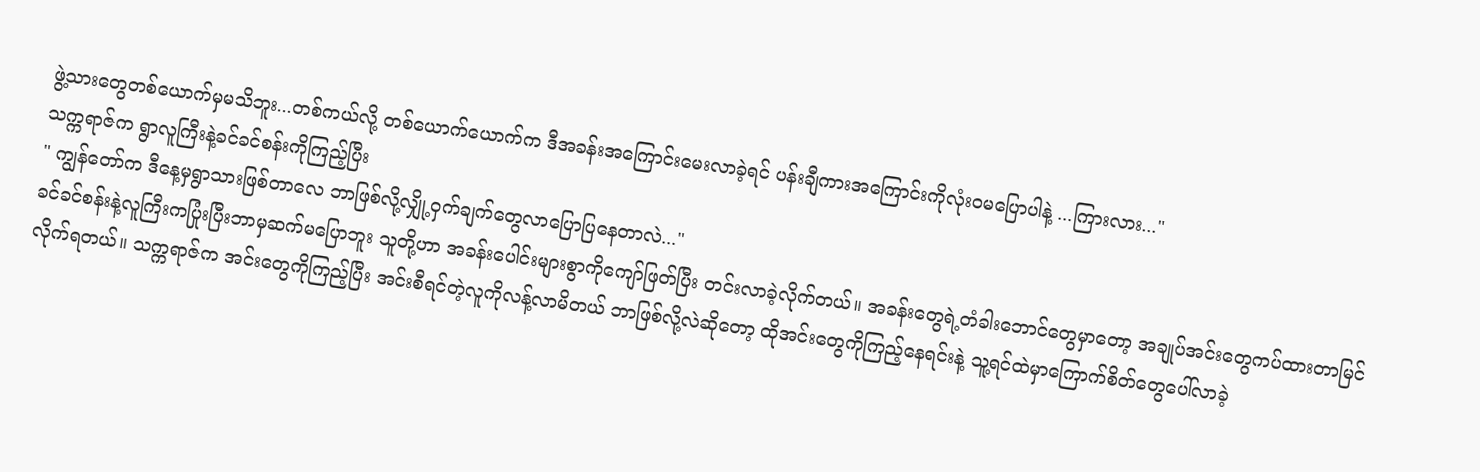ဖွဲ့သားတွေတစ်ယောက်မှမသိဘူး...တစ်ကယ်လို့ တစ်ယောက်ယောက်က ဒီအခန်းအကြောင်းမေးလာခဲ့ရင် ပန်းချီကားအကြောင်းကိုလုံးဝမပြောပါနဲ့ ...ကြားလား..."
သက္ကရာဇ်က ရွာလူကြီးနဲ့ခင်ခင်စန်းကိုကြည့်ပြီး
" ကျွန်တော်က ဒီနေ့မှရွာသားဖြစ်တာလေ ဘာဖြစ်လို့လျှို့ဝှက်ချက်တွေလာပြောပြနေတာလဲ..."
ခင်ခင်စန်းနဲ့လူကြီးကပြုံးပြီးဘာမှဆက်မပြောဘူး သူတို့ဟာ အခန်းပေါင်းများစွာကိုကျော်ဖြတ်ပြီး တင်းလာခဲ့လိုက်တယ်။ အခန်းတွေရဲ့တံခါးဘောင်တွေမှာတော့ အချုပ်အင်းတွေကပ်ထားတာမြင်လိုက်ရတယ်။ သက္ကရာဇ်က အင်းတွေကိုကြည့်ပြီး အင်းစီရင်တဲ့လူကိုလန့်လာမိတယ် ဘာဖြစ်လို့လဲဆိုတော့ ထိုအင်းတွေကိုကြည့်နေရင်းနဲ့ သူ့ရင်ထဲမှာကြောက်စိတ်တွေပေါ်လာခဲ့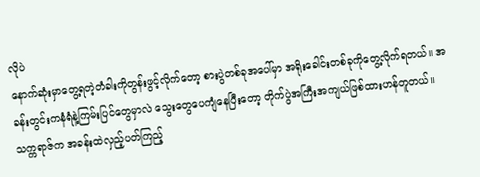လိုပဲ
နောက်ဆုံးမှာတွေ့ရတဲ့တံခါးကိုတွန်းဖွင့်လိုက်တော့ စားပွဲတစ်ခုအပေါ်မှာ အရိုးခေါင်းတစ်ခုကိုတွေ့လိုက်ရတယ်။ အခန်းတွင်းကနံရံနဲ့ကြမ်းပြင်တွေမှာလဲ သွေးတွေပေကျံနေပြီးတော့ တိုက်ပွဲအကြီးအကျယ်ဖြစ်ထားဟန်တူတယ်။
သက္ကရာဇ်က အခန်းထဲလှည့်ပတ်ကြည့်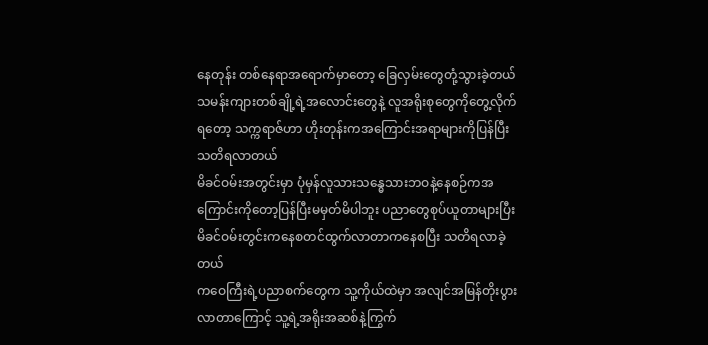နေတုန်း တစ်နေရာအရောက်မှာတော့ ခြေလှမ်းတွေတုံ့သွားခဲ့တယ် သမန်းကျားတစ်ချို့ရဲ့အလောင်းတွေနဲ့ လူအရိုးစုတွေကိုတွေ့လိုက်ရတော့ သက္ကရာဇ်ဟာ ဟိုးတုန်းကအကြောင်းအရာများကိုပြန်ပြီးသတိရလာတယ်
မိခင်ဝမ်းအတွင်းမှာ ပုံမှန်လူသားသန္ဓေသားဘဝနဲ့နေစဉ်ကအကြောင်းကိုတော့ပြန်ပြီးမမှတ်မိပါဘူး ပညာတွေစုပ်ယူတာများပြီး မိခင်ဝမ်းတွင်းကနေစတင်ထွက်လာတာကနေစပြီး သတိရလာခဲ့တယ်
ကဝေကြီးရဲ့ပညာစက်တွေက သူ့ကိုယ်ထဲမှာ အလျင်အမြန်တိုးပွားလာတာကြောင့် သူ့ရဲ့အရိုးအဆစ်နဲ့ကြွက်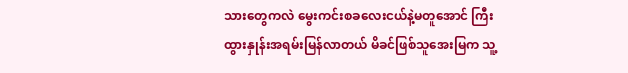သားတွေကလဲ မွေးကင်းစခလေးငယ်နဲ့မတူအောင် ကြီးထွားနှုန်းအရမ်းမြန်လာတယ် မိခင်ဖြစ်သူအေးမြက သူ့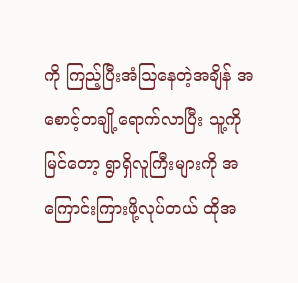ကို ကြည့်ပြီးအံဩနေတဲ့အချိန် အစောင့်တချို့ရောက်လာပြီး သူ့ကိုမြင်တော့ ရွာရှိလူကြီးများကို အကြောင်းကြားဖို့လုပ်တယ် ထိုအ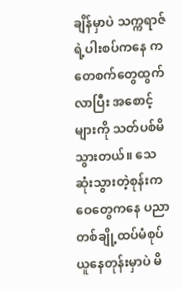ချိန်မှာပဲ သက္ကရာဇ်ရဲ့ပါးစပ်ကနေ ကတေစက်တွေထွက်လာပြီး အစောင့်များကို သတ်ပစ်မိသွားတယ်။ သေဆုံးသွားတဲ့စုန်းကဝေတွေကနေ ပညာတစ်ချို့ထပ်မံစုပ်ယူနေတုန်းမှာပဲ မိ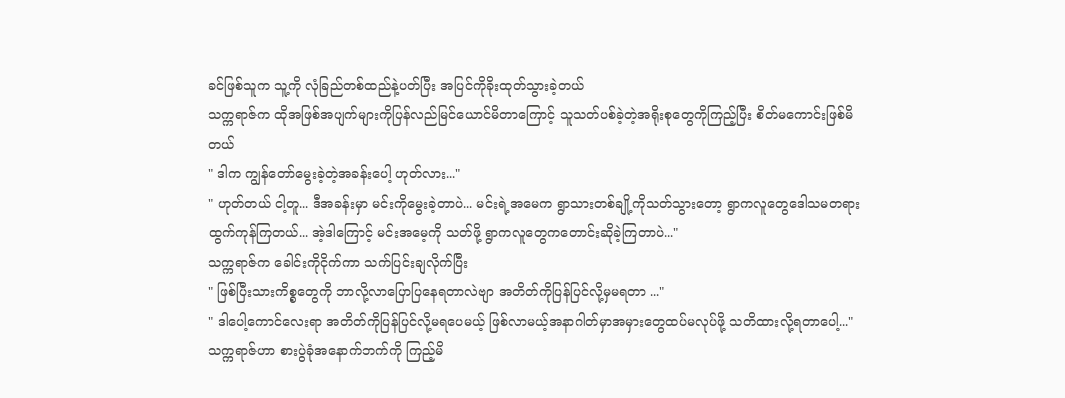ခင်ဖြစ်သူက သူ့ကို လုံခြည်တစ်ထည်နဲ့ပတ်ပြီး အပြင်ကိုခိုးထုတ်သွားခဲ့တယ်
သက္ကရာဇ်က ထိုအဖြစ်အပျက်များကိုပြန်လည်မြင်ယောင်မိတာကြောင့် သူသတ်ပစ်ခဲ့တဲ့အရိုးစုတွေကိုကြည့်ပြီး စိတ်မကောင်းဖြစ်မိတယ်
" ဒါက ကျွန်တော်မွေးခဲ့တဲ့အခန်းပေါ့ ဟုတ်လား..."
" ဟုတ်တယ် ငါ့တူ... ဒီအခန်းမှာ မင်းကိုမွေးခဲ့တာပဲ... မင်းရဲ့အမေက ရွာသားတစ်ချို့ကိုသတ်သွားတော့ ရွာကလူတွေဒေါသမတရားထွက်ကုန်ကြတယ်... အဲ့ဒါကြောင့် မင်းအမေ့ကို သတ်ဖို့ ရွာကလူတွေကတောင်းဆိုခဲ့ကြတာပဲ..."
သက္ကရာဇ်က ခေါင်းကိုငိုက်ကာ သက်ပြင်းချလိုက်ပြီး
" ဖြစ်ပြီးသားကိစ္စတွေကို ဘာလို့လာပြောပြနေရတာလဲဗျာ အတိတ်ကိုပြန်ပြင်လို့မှမရတာ ..."
" ဒါပေါ့ကောင်လေးရာ အတိတ်ကိုပြန်ပြင်လို့မရပေမယ့် ဖြစ်လာမယ့်အနာဂါတ်မှာအမှားတွေထပ်မလုပ်ဖို့ သတိထားလို့ရတာပေါ့..."
သက္ကရာဇ်ဟာ စားပွဲခုံအနောက်ဘက်ကို ကြည့်မိ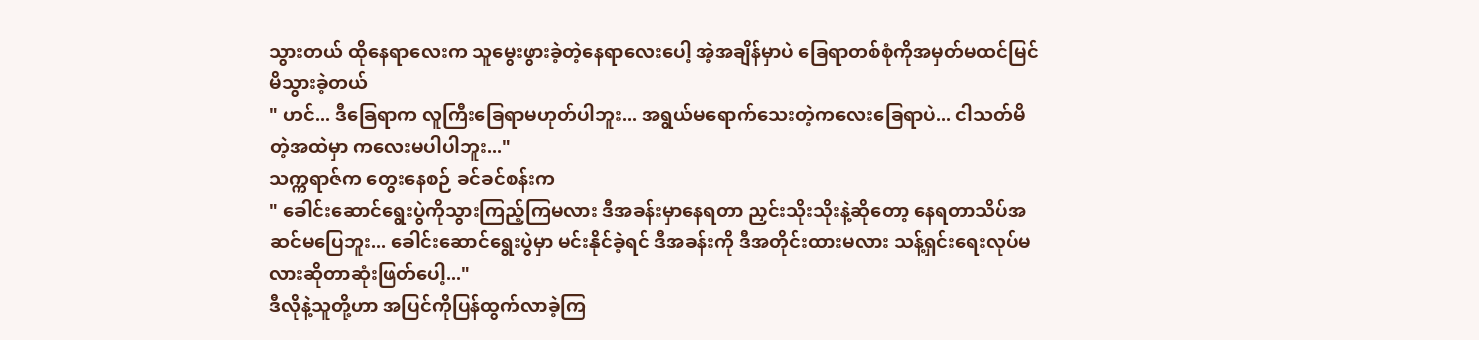သွားတယ် ထိုနေရာလေးက သူမွေးဖွားခဲ့တဲ့နေရာလေးပေါ့ အဲ့အချိန်မှာပဲ ခြေရာတစ်စုံကိုအမှတ်မထင်မြင်မိသွားခဲ့တယ်
" ဟင်... ဒီခြေရာက လူကြီးခြေရာမဟုတ်ပါဘူး... အရွယ်မရောက်သေးတဲ့ကလေးခြေရာပဲ... ငါသတ်မိတဲ့အထဲမှာ ကလေးမပါပါဘူး..."
သက္ကရာဇ်က တွေးနေစဉ် ခင်ခင်စန်းက
" ခေါင်းဆောင်ရွေးပွဲကိုသွားကြည့်ကြမလား ဒီအခန်းမှာနေရတာ ညှင်းသိုးသိုးနဲ့ဆိုတော့ နေရတာသိပ်အဆင်မပြေဘူး... ခေါင်းဆောင်ရွေးပွဲမှာ မင်းနိုင်ခဲ့ရင် ဒီအခန်းကို ဒီအတိုင်းထားမလား သန့်ရှင်းရေးလုပ်မလားဆိုတာဆုံးဖြတ်ပေါ့..."
ဒီလိုနဲ့သူတို့ဟာ အပြင်ကိုပြန်ထွက်လာခဲ့ကြ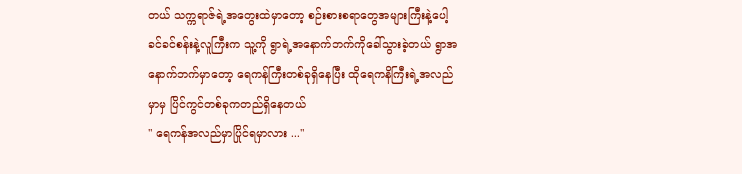တယ် သက္ကရာဇ်ရဲ့အတွေးထဲမှာတော့ စဉ်းစားစရာတွေအများကြီးနဲ့ပေါ့
ခင်ခင်စန်းနဲ့လူကြီးက သူ့ကို ရွာရဲ့အနောက်ဘက်ကိုခေါ်သွားခဲ့တယ် ရွာအနောက်ဘက်မှာတော့ ရေကန်ကြီးတစ်ခုရှိနေပြီး ထိုရေကနိကြီးရဲ့အလည်မှာမှ ပြိင်ကွင်တစ်ခုကတည်ရှိနေတယ်
" ရေကန်အလည်မှာပြိုင်ရမှာလား ..."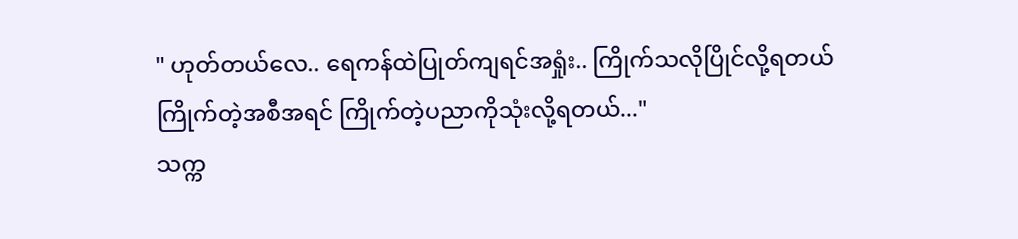" ဟုတ်တယ်လေ.. ရေကန်ထဲပြုတ်ကျရင်အရှုံး.. ကြိုက်သလိုပြိုင်လို့ရတယ် ကြိုက်တဲ့အစီအရင် ကြိုက်တဲ့ပညာကိုသုံးလို့ရတယ်..."
သက္က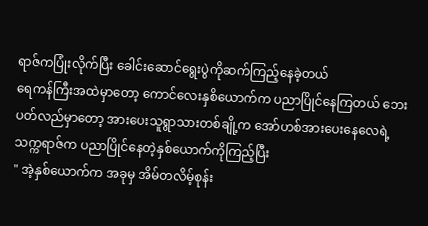ရာဇ်ကပြုံးလိုက်ပြီး ခေါင်းဆောင်ရွေးပွဲကိုဆက်ကြည့်နေခဲ့တယ်
ရေကန်ကြီးအထဲမှာတော့ ကောင်လေးနှစိယောက်က ပညာပြိုင်နေကြတယ် ဘေးပတ်လည်မှာတော့ အားပေးသူရွာသားတစ်ချို့က အော်ဟစ်အားပေးနေလေရဲ့
သက္ကရာဇ်က ပညာပြိုင်နေတဲ့နှစ်ယောက်ကိုကြည့်ပြီး
" အဲ့နှစ်ယောက်က အခုမှ အိမ်တလိမ့်စုန်း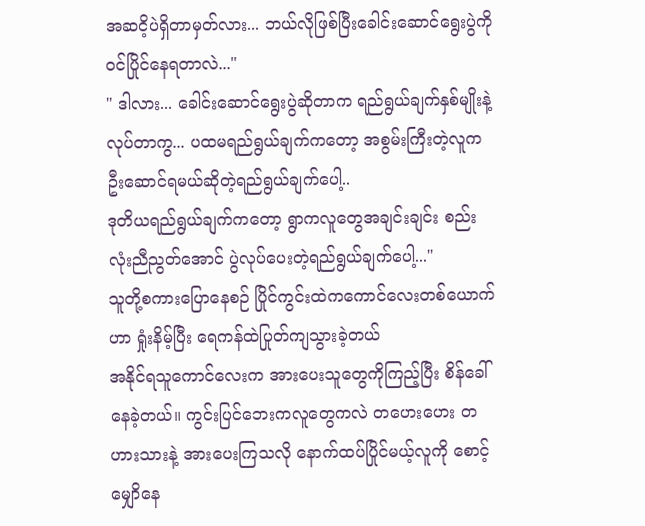အဆငိ့ပဲရှိတာမှတ်လား... ဘယ်လိုဖြစ်ပြီးခေါင်းဆောင်ရွေးပွဲကိုဝင်ပြိုင်နေရတာလဲ..."
" ဒါလား... ခေါင်းဆောင်ရွေးပွဲဆိုတာက ရည်ရွယ်ချက်နှစ်မျိုးနဲ့လုပ်တာကွ... ပထမရည်ရွယ်ချက်ကတော့ အစွမ်းကြီးတဲ့လူက ဦးဆောင်ရမယ်ဆိုတဲ့ရည်ရွယ်ချက်ပေါ့..
ဒုတိယရည်ရွယ်ချက်ကတော့ ရွာကလူတွေအချင်းချင်း စည်းလုံးညီညွတ်အောင် ပွဲလုပ်ပေးတဲ့ရည်ရွယ်ချက်ပေါ့..."
သူတို့စကားပြောနေစဉ် ပြိုင်ကွင်းထဲကကောင်လေးတစ်ယောက်ဟာ ရှုံးနိမ့်ပြီး ရေကန်ထဲပြုတ်ကျသွားခဲ့တယ်
အနိုင်ရသူကောင်လေးက အားပေးသူတွေကိုကြည့်ပြီး စိန်ခေါ်နေခဲ့တယ်။ ကွင်းပြင်ဘေးကလူတွေကလဲ တဟေးဟေး တဟားသားနဲ့ အားပေးကြသလို နောက်ထပ်ပြိုင်မယ့်လူကို စောင့်မျှောိနေ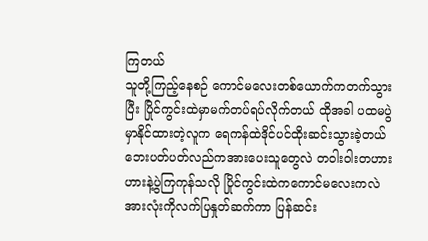ကြတယ်
သူတို့ကြည့်နေစဉ် ကောင်မလေးတစ်ယောက်ကတက်သွားပြီး ပြိုင်ကွင်းထဲမှာမက်တပ်ရပ်လိုက်တယ် ထိုအခါ ပထမပွဲမှာနိုင်ထားတဲ့လူက ရေကန်ထဲဒိုင်ပင်ထိုးဆင်းသွားခဲ့တယ်
ဘေးပတ်ပတ်လည်ကအားပေးသူတွေလဲ တဝါးဝါးတဟားဟားနဲ့ပွဲကြကုန်သလို ပြိုင်ကွင်းထဲကကောင်မလေးကလဲ အားလုံးကိုလက်ပြနှုတ်ဆက်ကာ ပြန်ဆင်း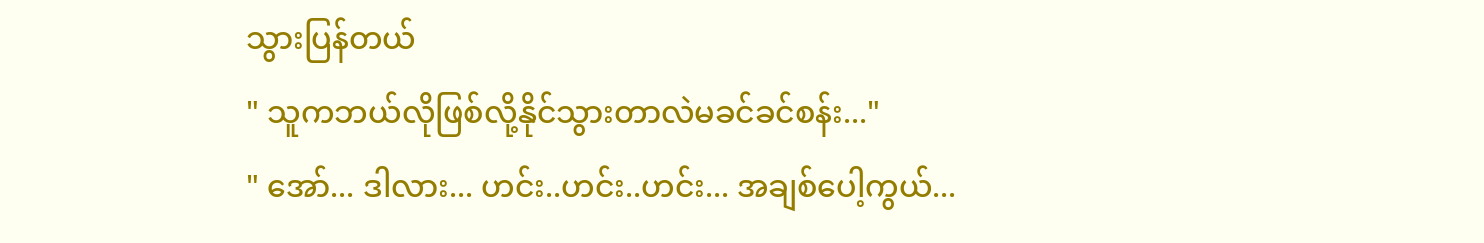သွားပြန်တယ်
" သူကဘယ်လိုဖြစ်လို့နိုင်သွားတာလဲမခင်ခင်စန်း..."
" အော်... ဒါလား... ဟင်း..ဟင်း..ဟင်း... အချစ်ပေါ့ကွယ်...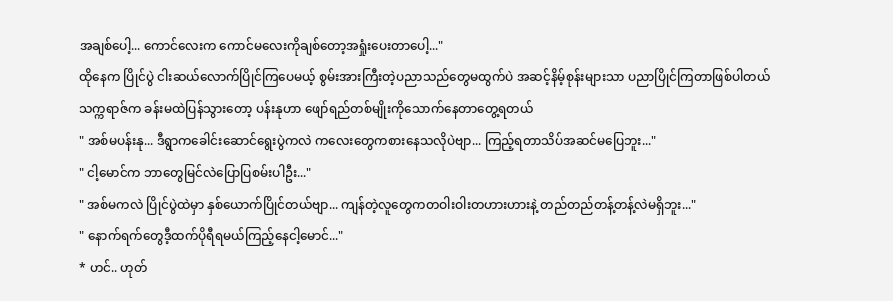အချစ်ပေါ့... ကောင်လေးက ကောင်မလေးကိုချစ်တော့အရှုံးပေးတာပေါ့..."
ထိုနေက ပြိုင်ပွဲ ငါးဆယ်လောက်ပြိုင်ကြပေမယ့် စွမ်းအားကြီးတဲ့ပညာသည်တွေမထွက်ပဲ အဆင့်နိမ့်စုန်းများသာ ပညာပြိုင်ကြတာဖြစ်ပါတယ်
သက္ကရာဇ်က ခန်းမထဲပြန်သွားတော့ ပန်းနုဟာ ဖျော်ရည်တစ်မျိုးကိုသောက်နေတာတွေ့ရတယ်
" အစ်မပန်းနု... ဒီရွာကခေါင်းဆောင်ရွေးပွဲကလဲ ကလေးတွေကစားနေသလိုပဲဗျာ... ကြည့်ရတာသိပ်အဆင်မပြေဘူး..."
" ငါ့မောင်က ဘာတွေမြင်လဲပြောပြစမ်းပါဦး..."
" အစ်မကလဲ ပြိုင်ပွဲထဲမှာ နှစ်ယောက်ပြိုင်တယ်ဗျာ... ကျန်တဲ့လူတွေကတဝါးဝါးတဟားဟားနဲ့ တည်တည်တန့်တန့်လဲမရှိဘူး..."
" နောက်ရက်တွေဒီ့ထက်ပိုရီရမယ်ကြည့်နေငါ့မောင်..."
* ဟင်.. ဟုတ်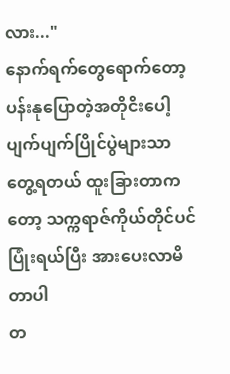လား..."
နောက်ရက်တွေရောက်တော့ ပန်းနုပြောတဲ့အတိုငိးပေါ့ပျက်ပျက်ပြိုင်ပွဲများသာတွေ့ရတယ် ထူးခြားတာကတော့ သက္ကရာဇ်ကိုယ်တိုင်ပင် ပြုံးရယ်ပြီး အားပေးလာမိတာပါ
တ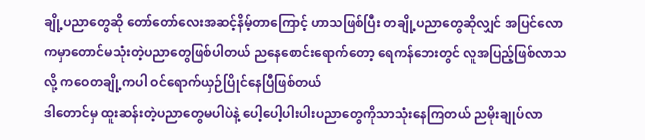ချို့ပညာတွေဆို တော်တော်လေးအဆင့်နိမ့်တာကြောင့် ဟာသဖြစ်ပြီး တချို့ပညာတွေဆိုလျှင် အပြင်လောကမှာတောင်မသုံးတဲ့ပညာတွေဖြစ်ပါတယ် ညနေစောင်းရောက်တော့ ရေကန်ဘေးတွင် လူအပြည့်ဖြစ်လာသလို့ ကဝေတချို့ကပါ ဝင်ရောက်ယှဉ်ပြိုင်နေပြီဖြစ်တယ်
ဒါတောင်မှ ထူးဆန်းတဲ့ပညာတွေမပါပဲနဲ့ ပေါ့ပေါ့ပါးပါးပညာတွေကိုသာသုံးနေကြတယ် ညမိုးချုပ်လာ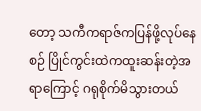တော့ သကီကရာဇ်ကပြန်ဖို့လုပ်နေစဉ် ပြိုင်ကွင်းထဲကထူးဆန်းတဲ့အရာကြောင့် ဂရုစိုက်မိသွားတယ်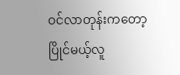ဝင်လာတုန်းကတော့ ပြိုင်မယ့်လူ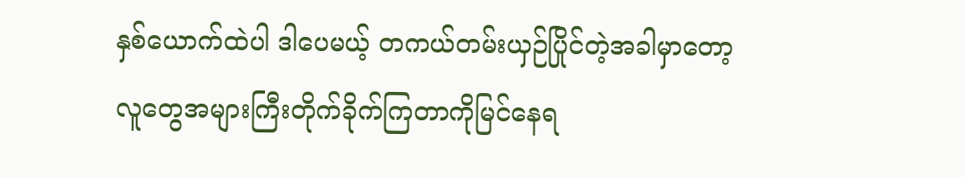နှစ်ယောက်ထဲပါ ဒါပေမယ့် တကယ်တမ်းယှဉ်ပြိုင်တဲ့အခါမှာတော့ လူတွေအများကြီးတိုက်ခိုက်ကြတာကိုမြင်နေရ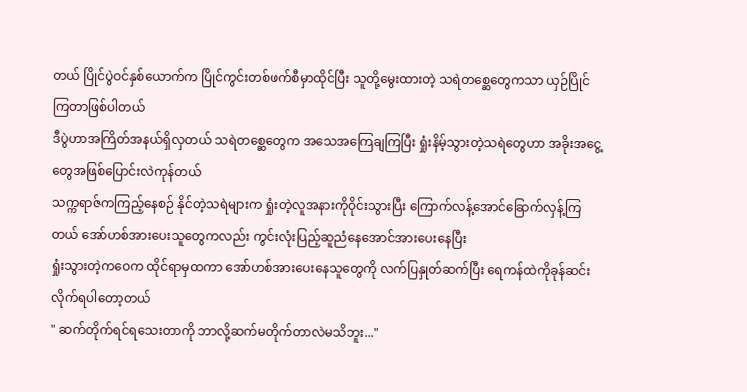တယ် ပြိုင်ပွဲဝင်နှစ်ယောက်က ပြိုင်ကွင်းတစ်ဖက်စီမှာထိုင်ပြီး သူတို့မွေးထားတဲ့ သရဲတစ္ဆေတွေကသာ ယှဉ်ပြိုင်ကြတာဖြစ်ပါတယ်
ဒီပွဲဟာအကြိတ်အနယ်ရှိလှတယ် သရဲတစ္ဆေတွေက အသေအကြေချကြပြီး ရှုံးနိမ့်သွားတဲ့သရဲတွေဟာ အခိုးအငွေ့တွေအဖြစ်ပြောင်းလဲကုန်တယ်
သက္ကရာဇ်ကကြည့်နေစဉ် နိုင်တဲ့သရဲများက ရှုံးတဲ့လူအနားကိုဝိုင်းသွားပြီး ကြောက်လန့်အောင်ခြောက်လှန့်ကြတယ် အော်ဟစ်အားပေးသူတွေကလည်း ကွင်းလုံးပြည့်ဆူညံနေအောင်အားပေးနေပြီး
ရှုံးသွားတဲ့ကဝေက ထိုင်ရာမှထကာ အော်ဟစ်အားပေးနေသူတွေကို လက်ပြနှုတ်ဆက်ပြီး ရေကန်ထဲကိုခုန်ဆင်းလိုက်ရပါတော့တယ်
" ဆက်တိုက်ရင်ရသေးတာကို ဘာလို့ဆက်မတိုက်တာလဲမသိဘူး..."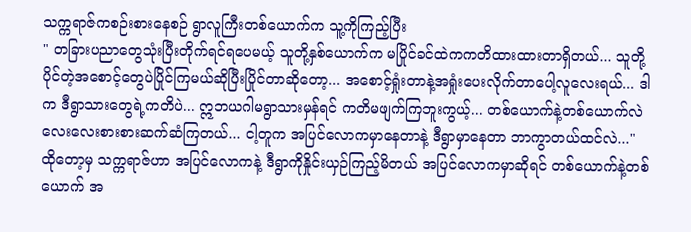သက္ကရာဇ်ကစဉ်းစားနေစဉ် ရွာလူကြီးတစ်ယောက်က သူ့ကိုကြည့်ပြီး
" တခြားပညာတွေသုံးပြီးတိုက်ရင်ရပေမယ့် သူတို့နှစ်ယောက်က မပြိုင်ခင်ထဲကကတိထားထားတာရှိတယ်... သူတို့ပိုင်တဲ့အစောင့်တွေပဲပြိုင်ကြမယ်ဆိုပြီးပြိုင်တာဆိုတော့... အစောင့်ရှုံးတာနဲ့အရှုံးပေးလိုက်တာပေါ့လူလေးရယ်... ဒါက ဒီရွာသားတွေရဲ့ကတိပဲ... ဣဘယဂါမရွာသားမှန်ရင် ကတိမဖျက်ကြဘူးကွယ့်... တစ်ယောက်နဲ့တစ်ယောက်လဲ လေးလေးစားစားဆက်ဆံကြတယ်... ငါ့တူက အပြင်လောကမှာနေတာနဲ့ ဒီရွာမှာနေတာ ဘာကွာတယ်ထင်လဲ..."
ထိုတော့မှ သက္ကရာဇ်ဟာ အပြင်လောကနဲ့ ဒီရွာကိုနှိုင်းယှဉ်ကြည့်မိတယ် အပြင်လောကမှာဆိုရင် တစ်ယောက်နဲ့တစ်ယောက် အ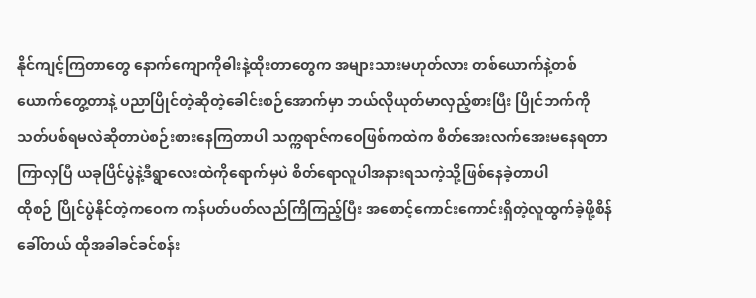နိုင်ကျင့်ကြတာတွေ နောက်ကျောကိုဓါးနဲ့ထိုးတာတွေက အများသားမဟုတ်လား တစ်ယောက်နဲ့တစ်ယောက်တွေ့တာနဲ့ ပညာပြိုင်တဲ့ဆိုတဲ့ခေါင်းစဉ်အောက်မှာ ဘယ်လိုယုတ်မာလှည့်စားပြီး ပြိုင်ဘက်ကိုသတ်ပစ်ရမလဲဆိုတာပဲစဉ်းစားနေကြတာပါ သက္ကရာဇ်ကဝေဖြစ်ကထဲက စိတ်အေးလက်အေးမနေရတာကြာလှပြီ ယခုပြိင်ပွဲနဲ့ဒီရွာလေးထဲကိုရောက်မှပဲ စိတ်ရောလူပါအနားရသကဲ့သို့ဖြစ်နေခဲ့တာပါ
ထိုစဉ် ပြိုင်ပွဲနိုင်တဲ့ကဝေက ကန်ပတ်ပတ်လည်ကြိကြည့်ပြီး အစောင့်ကောင်းကောင်းရှိတဲ့လူထွက်ခဲ့ဖို့စိန်ခေါ်တယ် ထိုအခါခင်ခင်စန်း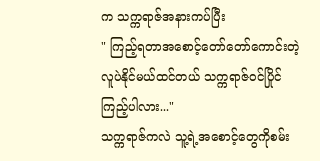က သက္ကရာဇ်အနားကပ်ပြီး
" ကြည့်ရတာအစောင့်တော်တော်ကောင်းတဲ့လူပဲနိုင်မယ်ထင်တယ် သက္ကရာဇ်ဝင်ပြိုင်ကြည့်ပါလား..."
သက္ကရာဇ်ကလဲ သူ့ရဲ့အစောင့်တွေကိုစမ်း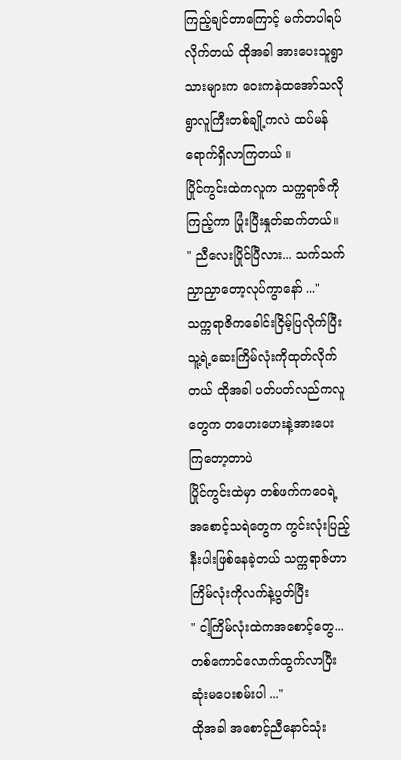ကြည့်ချင်တာကြောင့် မက်တပါရပ်လိုက်တယ် ထိုအခါ အားပေးသူရွာသားများက ဝေးကနဲထအော်သလို ရွာလူကြီးတစ်ချို့ကလဲ ထပ်မန်ရောက်ရှိလာကြတယ် ။
ပြိုင်ကွင်းထဲကလူက သက္ကရာဇ်ကိုကြည့်ကာ ပြုံးပြီးနှုတ်ဆက်တယ်။
" ညီလေးပြိုင်ပြီလား... သက်သက်ညှာညှာတော့လုပ်ကွာနော် ..."
သက္ကရာဇိကခေါင်းငြိမ့်ပြလိုက်ပြီး သူ့ရဲ့ဆေးကြိမ်လုံးကိုထုတ်လိုက်တယ် ထိုအခါ ပတ်ပတ်လည်ကလူတွေက တဟေးဟေးနဲ့အားပေးကြတော့တာပဲ
ပြိုင်ကွင်းထဲမှာ တစ်ဖက်ကဝေရဲ့အစောင့်သရဲတွေက ကွင်းလုံးပြည့်နီးပါးဖြစ်နေခဲ့တယ် သက္ကရာဇ်ဟာ ကြိမ်လုံးကိုလက်နဲ့ပွတ်ပြီး
" ငါ့ကြိမ်လုံးထဲကအစောင့်တွေ... တစ်ကောင်လောက်ထွက်လာပြီးဆုံးမပေးစမ်းပါ ..."
ထိုအခါ အစောင့်ညီနောင်သုံး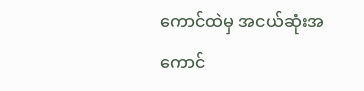ကောင်ထဲမှ အငယ်ဆုံးအကောင်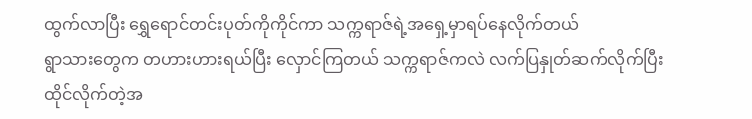ထွက်လာပြီး ရွှေရောင်တင်းပုတ်ကိုကိုင်ကာ သက္ကရာဇ်ရဲ့အရှေ့မှာရပ်နေလိုက်တယ်
ရွာသားတွေက တဟားဟားရယ်ပြီး လှောင်ကြတယ် သက္ကရာဇ်ကလဲ လက်ပြနှုတ်ဆက်လိုက်ပြီး ထိုင်လိုက်တဲ့အ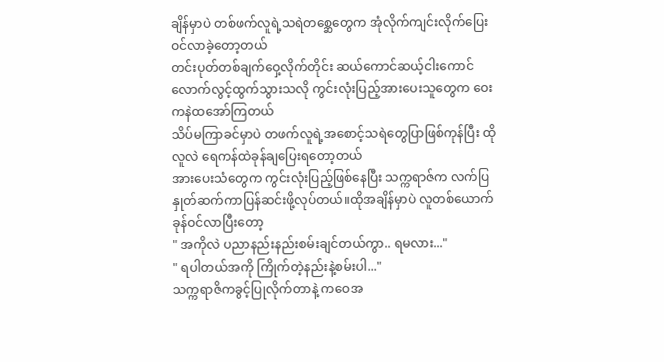ချိန်မှာပဲ တစ်ဖက်လူရဲ့သရဲတစ္ဆေတွေက အုံလိုက်ကျင်းလိုက်ပြေးဝင်လာခဲ့တော့တယ်
တင်းပုတ်တစ်ချက်ဝှေ့လိုက်တိုင်း ဆယ်ကောင်ဆယ့်ငါးကောင်လောက်လွင့်ထွက်သွားသလို ကွင်းလုံးပြည့်အားပေးသူတွေက ဝေးကနဲထအော်ကြတယ်
သိပ်မကြာခင်မှာပဲ တဖက်လူရဲ့အစောင့်သရဲတွေပြာဖြစ်ကုန်ပြီး ထိုလူလဲ ရေကန်ထဲခုန်ချပြေးရတော့တယ်
အားပေးသံတွေက ကွင်းလုံးပြည့်ဖြစ်နေပြီး သက္ကရာဇ်က လက်ပြနှုတ်ဆက်ကာပြန်ဆင်းဖို့လုပ်တယ်။ထိုအချိန်မှာပဲ လူတစ်ယောက်ခုန်ဝင်လာပြီးတော့
" အကိုလဲ ပညာနည်းနည်းစမ်းချင်တယ်ကွာ.. ရမလား..."
" ရပါတယ်အကို ကြိုက်တဲ့နည်းနဲ့စမ်းပါ..."
သက္ကရာဇိကခွင့်ပြုလိုက်တာနဲ့ ကဝေအ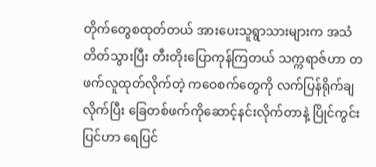တိုက်တွေစထုတ်တယ် အားပေးသူရွာသားများက အသံတိတ်သွားပြီး တီးတိုးပြောကုန်ကြတယ် သက္ကရာဇ်ဟာ တဖက်လူထုတ်လိုက်တဲ့ ကဝေစက်တွေကို လက်ပြန်ရိုက်ချလိုက်ပြီး ခြေတစ်ဖက်ကိုဆောင့်နင်းလိုက်တာနဲ့ ပြိုင်ကွင်းပြင်ဟာ ရေပြင်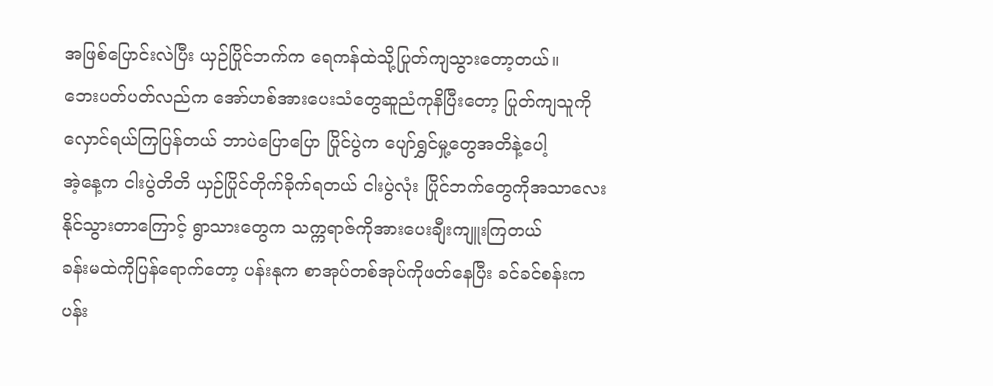အဖြစ်ပြောင်းလဲပြီး ယှဉ်ပြိုင်ဘက်က ရေကန်ထဲသို့ပြုတ်ကျသွားတော့တယ်။
ဘေးပတ်ပတ်လည်က အော်ဟစ်အားပေးသံတွေဆူညံကုနိပြီးတော့ ပြုတ်ကျသူကိုလှောင်ရယ်ကြပြန်တယ် ဘာပဲပြောပြော ပြိုင်ပွဲက ပျော်ရွှင်မှု့တွေအတိနဲ့ပေါ့
အဲ့နေ့က ငါးပွဲတိတိ ယှဉ်ပြိုင်တိုက်ခိုက်ရတယ် ငါးပွဲလုံး ပြိုင်ဘက်တွေကိုအသာလေးနိုင်သွားတာကြောင့် ရွာသားတွေက သက္ကရာဇ်ကိုအားပေးချီးကျူးကြတယ်
ခန်းမထဲကိုပြန်ရောက်တော့ ပန်းနုက စာအုပ်တစ်အုပ်ကိုဖတ်နေပြီး ခင်ခင်စန်းက ပန်း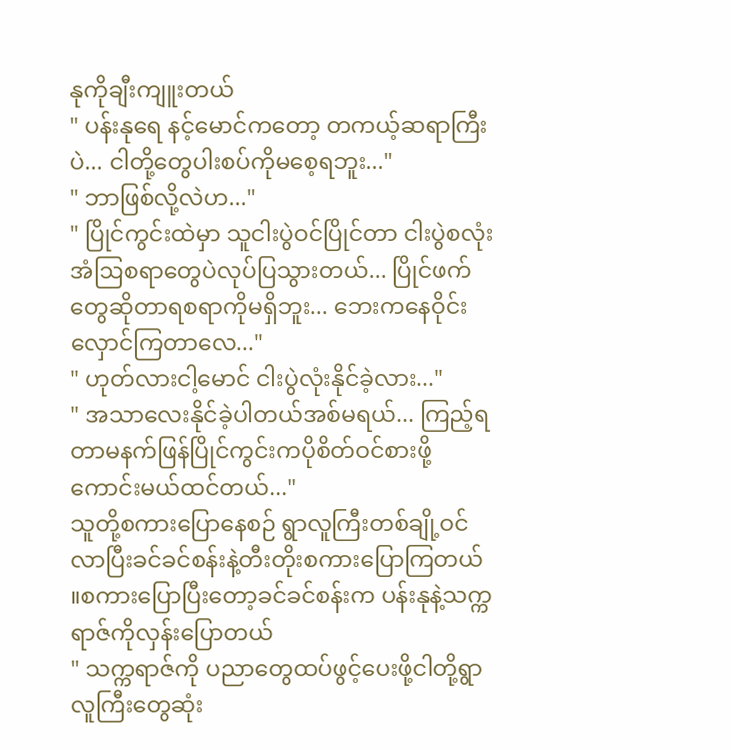နုကိုချီးကျူးတယ်
" ပန်းနုရေ နင့်မောင်ကတော့ တကယ့်ဆရာကြီးပဲ... ငါတို့တွေပါးစပ်ကိုမစေ့ရဘူး..."
" ဘာဖြစ်လို့လဲဟ..."
" ပြိုင်ကွင်းထဲမှာ သူငါးပွဲဝင်ပြိုင်တာ ငါးပွဲစလုံး အံဩစရာတွေပဲလုပ်ပြသွားတယ်... ပြိုင်ဖက်တွေဆိုတာရစရာကိုမရှိဘူး... ဘေးကနေဝိုင်းလှောင်ကြတာလေ..."
" ဟုတ်လားငါ့မောင် ငါးပွဲလုံးနိုင်ခဲ့လား..."
" အသာလေးနိုင်ခဲ့ပါတယ်အစ်မရယ်... ကြည့်ရတာမနက်ဖြန်ပြိုင်ကွင်းကပိုစိတ်ဝင်စားဖို့ကောင်းမယ်ထင်တယ်..."
သူတို့စကားပြောနေစဉ် ရွာလူကြီးတစ်ချို့ဝင်လာပြီးခင်ခင်စန်းနဲ့တီးတိုးစကားပြောကြတယ် ။စကားပြောပြီးတော့ခင်ခင်စန်းက ပန်းနုနဲ့သက္ကရာဇ်ကိုလှန်းပြောတယ်
" သက္ကရာဇ်ကို ပညာတွေထပ်ဖွင့်ပေးဖို့ငါတို့ရွာလူကြီးတွေဆုံး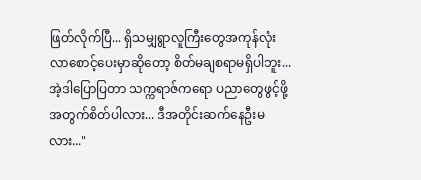ဖြတ်လိုက်ပြီ... ရှိသမျှရွာလူကြီးတွေအကုန်လုံး လာစောင့်ပေးမှာဆိုတော့ စိတ်မချစရာမရှိပါဘူး... အဲ့ဒါပြောပြတာ သက္ကရာဇ်ကရော ပညာတွေဖွင့်ဖို့အတွက်စိတ်ပါလား... ဒီအတိုင်းဆက်နေဦးမလား..."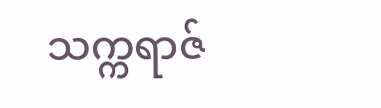သက္ကရာဇ်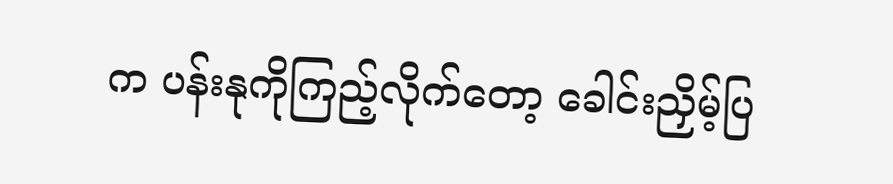က ပန်းနုကိုကြည့်လိုက်တော့ ခေါင်းညှိမ့်ပြ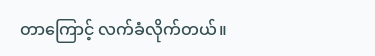တာကြောင့် လက်ခံလိုက်တယ်။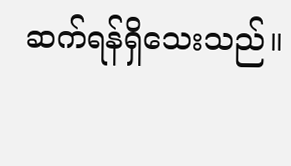ဆက်ရန်ရှိသေးသည်။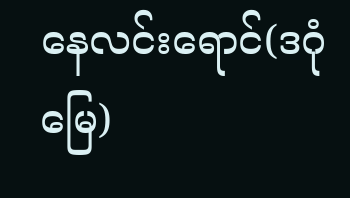နေလင်းရောင်(ဒဂုံမြေ)